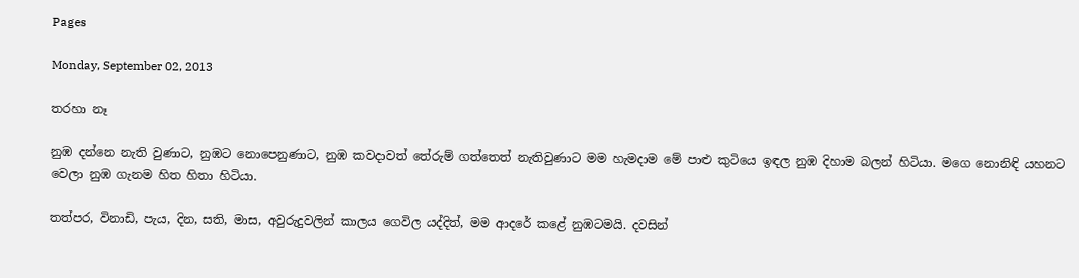Pages

Monday, September 02, 2013

තරහා නෑ

නුඹ දන්නෙ නැති වුණාට, නුඹට නොපෙනුණාට, නුඹ කවදාවත් තේරුම් ගත්තෙත් නැතිවුණාට මම හැමදාම මේ පාළු කුටියෙ ඉඳල නුඹ දිහාම බලන් හිටියා. මගෙ නොනිඳි යහනට වෙලා නුඹ ගැනම හිත හිතා හිටියා.

තත්පර, විනාඩි, පැය, දින, සති, මාස, අවුරුදුවලින් කාලය ගෙවිල යද්දිත්, මම ආදරේ කළේ නුඹටමයි. දවසින්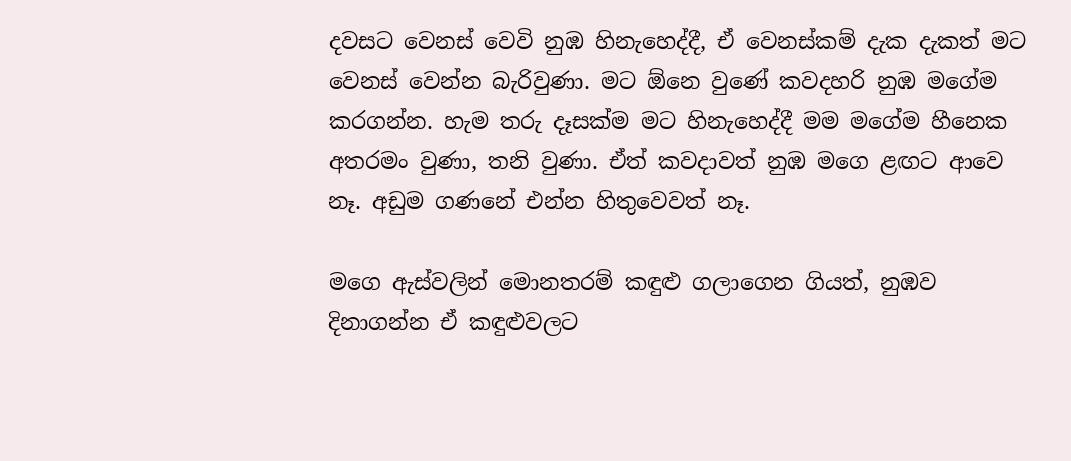දවසට වෙනස් වෙවි නුඹ හිනැහෙද්දී, ඒ වෙනස්කම් දැක දැකත් මට වෙනස් වෙන්න බැරිවුණා. මට ඕනෙ වුණේ කවදහරි නුඹ මගේම කරගන්න. හැම තරු දෑසක්ම මට හිනැහෙද්දී මම මගේම හීනෙක අතරමං වුණා, තනි වුණා. ඒත් කවදාවත් නුඹ මගෙ ළඟට ආවෙ නෑ. අඩුම ගණනේ එන්න හිතුවෙවත් නෑ.

මගෙ ඇස්වලින් මොනතරම් කඳුළු ගලාගෙන ගියත්, නුඹව දිනාගන්න ඒ කඳුළුවලට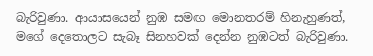බැරිවුණා. ආයාසයෙන් නුඹ සමඟ මොනතරම් හිනැහුණත්, මගේ දෙතොලට සැබෑ සිනහවක් දෙන්න නුඹටත් බැරිවුණා.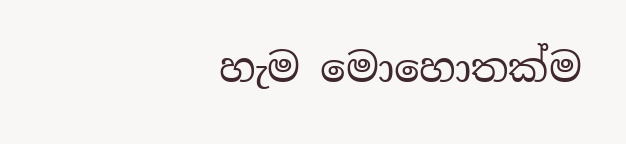හැම මොහොතක්ම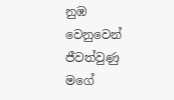නුඹ වෙනුවෙන් ජීවත්වුණු මගේ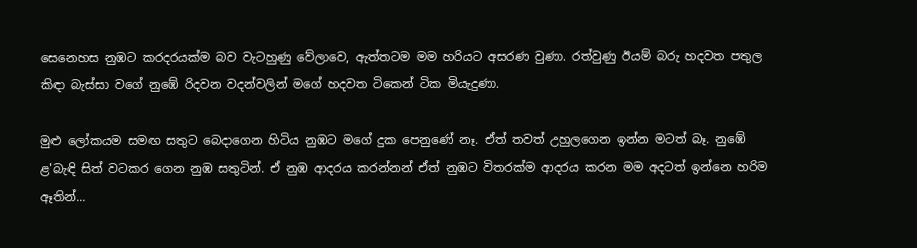සෙනෙහස නුඹට කරදරයක්ම බව වැටහුණු වේලාවෙ, ඇත්තටම මම හරියට අසරණ වුණා. රත්වුණු ඊයම් බරු හදවත පතුල කිඳා බැස්සා වගේ නුඹේ රිදවන වදන්වලින් මගේ හදවත ටිකෙන් ටික මියැදුණා.

මුළු ලෝකයම සමඟ සතුට බෙදාගෙන හිටිය නුඹට මගේ දුක පෙනුණේ නෑ. ඒත් තවත් උහුලගෙන ඉන්න මටත් බෑ. නුඹේ ළ'බැඳි සිත් වටකර ගෙන නුඹ සතුටින්. ඒ නුඹ ආදරය කරන්නන් ඒත් නුඹට විතරක්ම ආදරය කරන මම අදටත් ඉන්නෙ හරිම ඈතින්...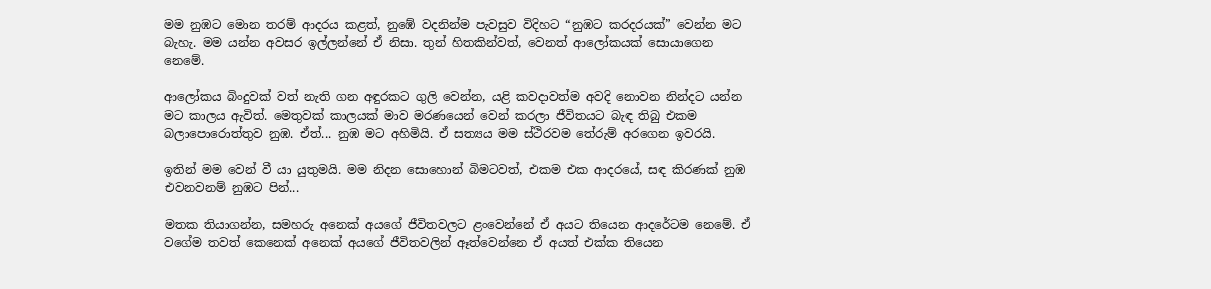මම නුඹට මොන තරම් ආදරය කළත්, නුඹේ වදනින්ම පැවසුව විදිහට “නුඹට කරදරයක්” වෙන්න මට බැහැ. මම යන්න අවසර ඉල්ලන්නේ ඒ නිසා. තුන් හිතකින්වත්, වෙනත් ආලෝකයක් සොයාගෙන නෙමේ.

ආලෝකය බිංදුවක් වත් නැති ගන අඳුරකට ගුලි වෙන්න, යළි කවදාවත්ම අවදි නොවන නින්දට යන්න මට කාලය ඇවිත්. මෙතුවක් කාලයක් මාව මරණයෙන් වෙන් කරලා ජීවිතයට බැඳ තිබු එකම බලාපොරොත්තුව නුඹ. ඒත්... නුඹ මට අහිමියි. ඒ සත්‍යය මම ස්ථිරවම තේරුම් අරගෙන ඉවරයි.

ඉතින් මම වෙන් වී යා යුතුමයි. මම නිදන සොහොන් බිමටවත්, එකම එක ආදරයේ, සඳ කිරණක් නුඹ එවනවනම් නුඹට පින්...

මතක තියාගන්න, සමහරු අනෙක් අයගේ ජීවිතවලට ළංවෙන්නේ ඒ අයට තියෙන ආදරේටම නෙමේ. ඒ වගේම තවත් කෙනෙක් අනෙක් අයගේ ජීවිතවලින් ඈත්වෙන්නෙ ඒ අයත් එක්ක තියෙන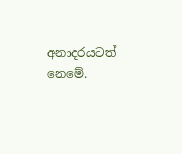අනාදරයටත් නෙමේ.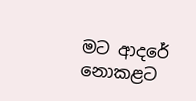මට ආදරේ නොකළට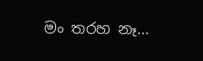මං තරහ නෑ...